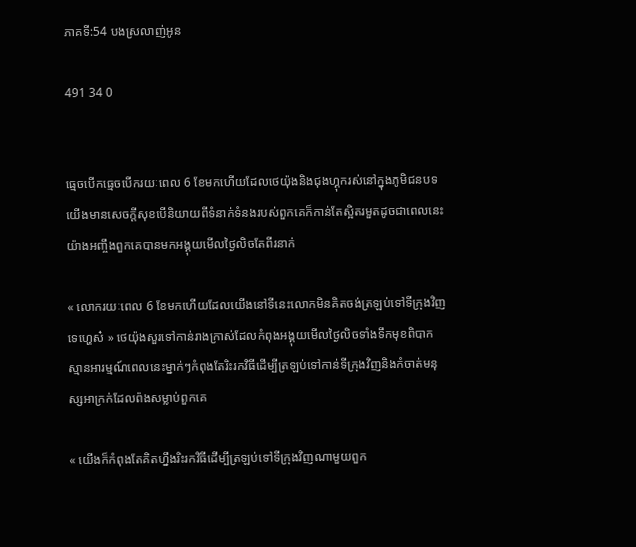ភាគទី:54 បងស្រលាញ់អូន

491 34 0


ធ្មេចបើកធ្មេចបើករយៈពេល 6 ខែមកហើយដែលថេយ៉ុងនិងជុងហ្គុករស់នៅក្នុងភូមិជនបទយើងមានសេចក្តីសុខបើនិយាយពីទំនាក់ទំនងរបស់ពួកគេក៏កាន់តែស្អិតរមួតដូចជាពេលនេះយ៉ាងអញ្ចឹងពួកគេបានមកអង្គុយមើលថ្ងៃលិចតែពីរនាក់

« លោករយៈពេល 6 ខែមកហើយដែលយើងនៅទីនេះលោកមិនគិតចង់ត្រឡប់ទៅទីក្រុងវិញទេហ្ហេស៎ » ថេយ៉ុងសួរទៅកាន់រាងក្រាស់ដែលកំពុងអង្គុយមើលថ្ងៃលិចទាំងទឹកមុខពិបាកស្មានអារម្មណ៍ពេលនេះម្នាក់ៗកំពុងតែរិះរកវិធីដើម្បីត្រឡប់ទៅកាន់ទីក្រុងវិញនិងកំចាត់មនុស្សអាក្រក់ដែលព៉ងសម្លាប់ពួកគេ

« យើងក៏កំពុងតែគិតហ្នឹងរិះរកវិធីដើម្បីត្រឡប់ទៅទីក្រុងវិញណាមួយពួក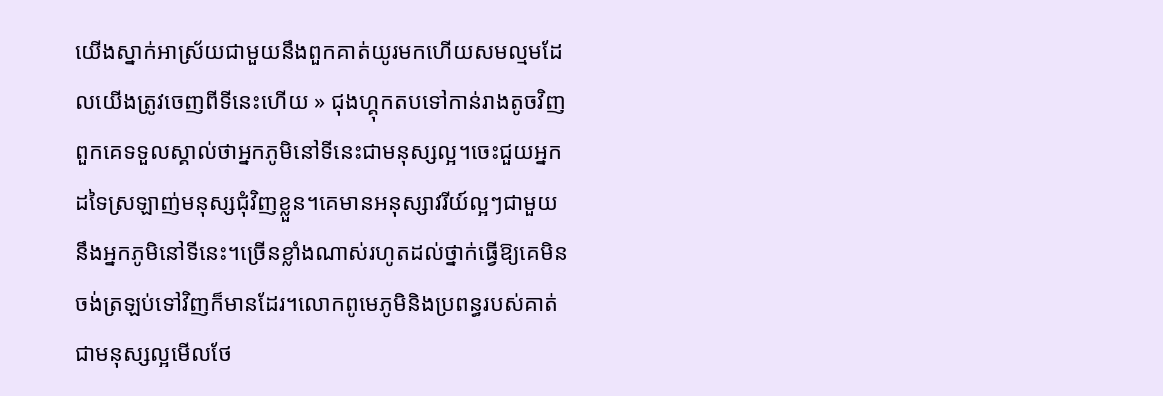យើងស្នាក់អាស្រ័យជាមួយនឹងពួកគាត់យូរមកហើយសមល្មមដែលយើងត្រូវចេញពីទីនេះហើយ » ជុងហ្គុកតបទៅកាន់រាងតូចវិញពួកគេទទួលស្គាល់ថាអ្នកភូមិនៅទីនេះជាមនុស្សល្អ។ចេះជួយអ្នកដទៃស្រឡាញ់មនុស្សជុំវិញខ្លួន។គេមានអនុស្សាវរីយ៍ល្អៗជាមួយនឹងអ្នកភូមិនៅទីនេះ។ច្រើនខ្លាំងណាស់រហូតដល់ថ្នាក់ធ្វើឱ្យគេមិនចង់ត្រឡប់ទៅវិញក៏មានដែរ។លោកពូមេភូមិនិងប្រពន្ធរបស់គាត់ជាមនុស្សល្អមើលថែ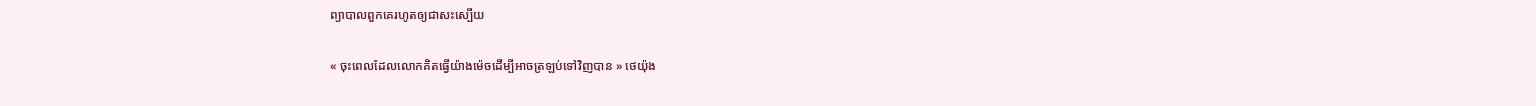ព្យាបាលពួកគេរហូតឲ្យជាសះស្បើយ

« ចុះពេលដែលលោកគិតធ្វើយ៉ាងម៉េចដើម្បីអាចត្រឡប់ទៅវិញបាន » ថេយ៉ុង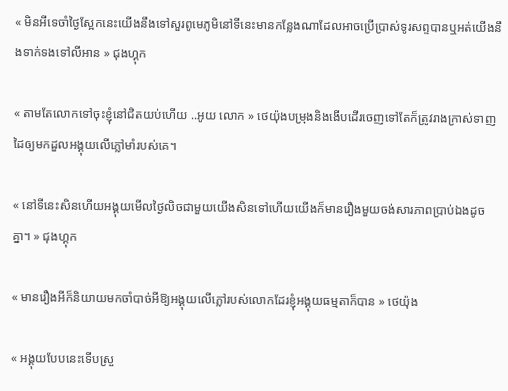« មិនអីទេចាំថ្ងៃស្អែកនេះយើងនឹងទៅសួរពូមេភូមិនៅទីនេះមានកន្លែងណាដែលអាចប្រើប្រាស់ទូរសព្ទបានឬអត់យើងនឹងទាក់ទងទៅលីអាន » ជុងហ្គុក

« តាមតែលោកទៅចុះខ្ញុំនៅជិតយប់ហើយ ..អូយ លោក » ថេយ៉ុងបម្រុងនិងងើបដើរចេញទៅតែក៏ត្រូវរាងក្រាស់ទាញដៃឲ្យមកដួលអង្គុយលើភ្លៅមាំរបស់គេ។

« នៅទីនេះសិនហើយអង្គុយមើលថ្ងៃលិចជាមួយយើងសិនទៅហើយយើងក៏មានរឿងមួយចង់សារភាពប្រាប់ឯងដូចគ្នា។ » ជុងហ្គុក

« មានរឿងអីក៏និយាយមកចាំបាច់អីឱ្យអង្គុយលើភ្លៅរបស់លោកដែរខ្ញុំអង្គុយធម្មតាក៏បាន » ថេយ៉ុង

« អង្គុយបែបនេះទើបស្រួ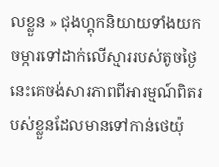លខ្លួន » ជុងហ្គុកនិយាយទាំងយកចម្ការទៅដាក់លើស្មាររបស់តូចថ្ងៃនេះគេចង់សារភាពពីអារម្មណ៍ពិតរបស់ខ្លួនដែលមានទៅកាន់ថេយ៉ុ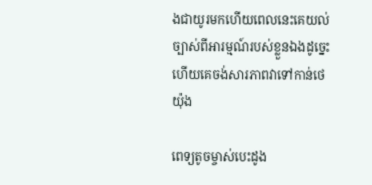ងជាយូរមកហើយពេលនេះគេយល់ច្បាស់ពីអារម្មណ៍របស់ខ្លួនឯងដូច្នេះហើយគេចង់សារភាពវាទៅកាន់ថេយ៉ុង

ពេទ្យតូចម្ចាស់បេះដូង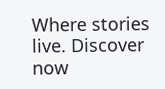Where stories live. Discover now